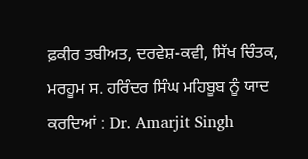ਫ਼ਕੀਰ ਤਬੀਅਤ, ਦਰਵੇਸ਼-ਕਵੀ, ਸਿੱਖ ਚਿੰਤਕ, ਮਰਹੂਮ ਸ. ਹਰਿੰਦਰ ਸਿੰਘ ਮਹਿਬੂਬ ਨੂੰ ਯਾਦ ਕਰਦਿਆਂ : Dr. Amarjit Singh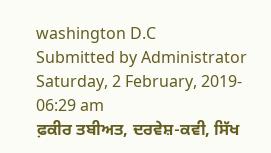washington D.C
Submitted by Administrator
Saturday, 2 February, 2019- 06:29 am
ਫ਼ਕੀਰ ਤਬੀਅਤ, ਦਰਵੇਸ਼-ਕਵੀ, ਸਿੱਖ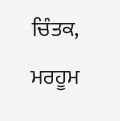ਚਿੰਤਕ, ਮਰਹੂਮ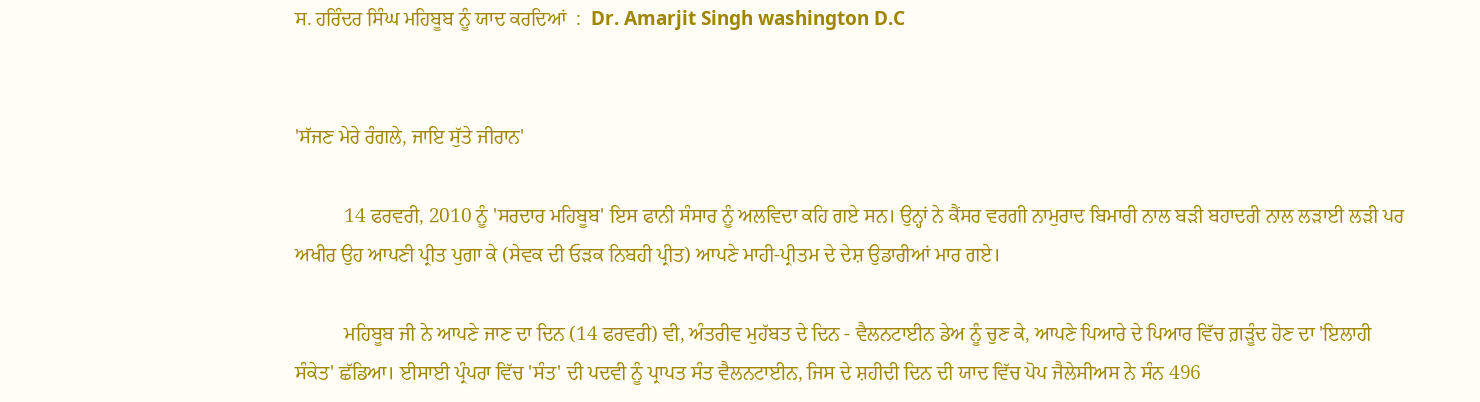ਸ. ਹਰਿੰਦਰ ਸਿੰਘ ਮਹਿਬੂਬ ਨੂੰ ਯਾਦ ਕਰਦਿਆਂ  :  Dr. Amarjit Singh washington D.C


'ਸੱਜਣ ਮੇਰੇ ਰੰਗਲੇ, ਜਾਇ ਸੁੱਤੇ ਜੀਰਾਨ'

          14 ਫਰਵਰੀ, 2010 ਨੂੰ 'ਸਰਦਾਰ ਮਹਿਬੂਬ' ਇਸ ਫਾਨੀ ਸੰਸਾਰ ਨੂੰ ਅਲਵਿਦਾ ਕਹਿ ਗਏ ਸਨ। ਉਨ੍ਹਾਂ ਨੇ ਕੈਂਸਰ ਵਰਗੀ ਨਾਮੁਰਾਦ ਬਿਮਾਰੀ ਨਾਲ ਬੜੀ ਬਹਾਦਰੀ ਨਾਲ ਲੜਾਈ ਲੜੀ ਪਰ ਅਖੀਰ ਉਹ ਆਪਣੀ ਪ੍ਰੀਤ ਪੁਗਾ ਕੇ (ਸੇਵਕ ਦੀ ਓੜਕ ਨਿਬਹੀ ਪ੍ਰੀਤ) ਆਪਣੇ ਮਾਹੀ-ਪ੍ਰੀਤਮ ਦੇ ਦੇਸ਼ ਉਡਾਰੀਆਂ ਮਾਰ ਗਏ।

          ਮਹਿਬੂਬ ਜੀ ਨੇ ਆਪਣੇ ਜਾਣ ਦਾ ਦਿਨ (14 ਫਰਵਰੀ) ਵੀ, ਅੰਤਰੀਵ ਮੁਹੱਬਤ ਦੇ ਦਿਨ - ਵੈਲਨਟਾਈਨ ਡੇਅ ਨੂੰ ਚੁਣ ਕੇ, ਆਪਣੇ ਪਿਆਰੇ ਦੇ ਪਿਆਰ ਵਿੱਚ ਗ਼ੜੂੰਦ ਹੋਣ ਦਾ 'ਇਲਾਹੀ ਸੰਕੇਤ' ਛੱਡਿਆ। ਈਸਾਈ ਪ੍ਰੰਪਰਾ ਵਿੱਚ 'ਸੰਤ' ਦੀ ਪਦਵੀ ਨੂੰ ਪ੍ਰਾਪਤ ਸੰਤ ਵੈਲਨਟਾਈਨ, ਜਿਸ ਦੇ ਸ਼ਹੀਦੀ ਦਿਨ ਦੀ ਯਾਦ ਵਿੱਚ ਪੋਪ ਜੈਲੇਸੀਅਸ ਨੇ ਸੰਨ 496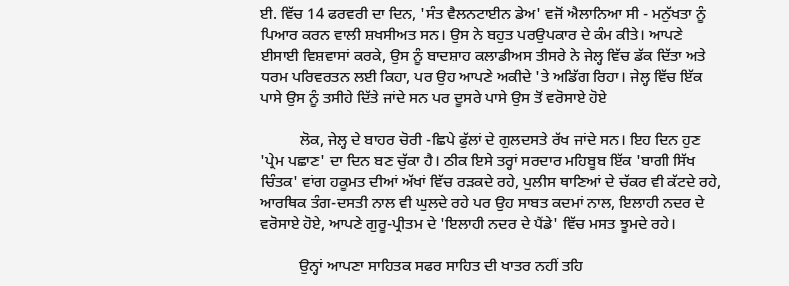ਈ. ਵਿੱਚ 14 ਫਰਵਰੀ ਦਾ ਦਿਨ, 'ਸੰਤ ਵੈਲਨਟਾਈਨ ਡੇਅ' ਵਜੋਂ ਐਲਾਨਿਆ ਸੀ - ਮਨੁੱਖਤਾ ਨੂੰ ਪਿਆਰ ਕਰਨ ਵਾਲੀ ਸ਼ਖਸੀਅਤ ਸਨ। ਉਸ ਨੇ ਬਹੁਤ ਪਰਉਪਕਾਰ ਦੇ ਕੰਮ ਕੀਤੇ। ਆਪਣੇ ਈਸਾਈ ਵਿਸ਼ਵਾਸਾਂ ਕਰਕੇ, ਉਸ ਨੂੰ ਬਾਦਸ਼ਾਹ ਕਲਾਡੀਅਸ ਤੀਸਰੇ ਨੇ ਜੇਲ੍ਹ ਵਿੱਚ ਡੱਕ ਦਿੱਤਾ ਅਤੇ ਧਰਮ ਪਰਿਵਰਤਨ ਲਈ ਕਿਹਾ, ਪਰ ਉਹ ਆਪਣੇ ਅਕੀਦੇ 'ਤੇ ਅਡਿੱਗ ਰਿਹਾ। ਜੇਲ੍ਹ ਵਿੱਚ ਇੱਕ ਪਾਸੇ ਉਸ ਨੂੰ ਤਸੀਹੇ ਦਿੱਤੇ ਜਾਂਦੇ ਸਨ ਪਰ ਦੂਸਰੇ ਪਾਸੇ ਉਸ ਤੋਂ ਵਰੋਸਾਏ ਹੋਏ

          ਲੋਕ, ਜੇਲ੍ਹ ਦੇ ਬਾਹਰ ਚੋਰੀ -ਛਿਪੇ ਫੁੱਲਾਂ ਦੇ ਗੁਲਦਸਤੇ ਰੱਖ ਜਾਂਦੇ ਸਨ। ਇਹ ਦਿਨ ਹੁਣ 'ਪ੍ਰੇਮ ਪਛਾਣ' ਦਾ ਦਿਨ ਬਣ ਚੁੱਕਾ ਹੈ। ਠੀਕ ਇਸੇ ਤਰ੍ਹਾਂ ਸਰਦਾਰ ਮਹਿਬੂਬ ਇੱਕ 'ਬਾਗੀ ਸਿੱਖ ਚਿੰਤਕ' ਵਾਂਗ ਹਕੂਮਤ ਦੀਆਂ ਅੱਖਾਂ ਵਿੱਚ ਰੜਕਦੇ ਰਹੇ, ਪੁਲੀਸ ਥਾਣਿਆਂ ਦੇ ਚੱਕਰ ਵੀ ਕੱਟਦੇ ਰਹੇ, ਆਰਥਿਕ ਤੰਗ-ਦਸਤੀ ਨਾਲ ਵੀ ਘੁਲਦੇ ਰਹੇ ਪਰ ਉਹ ਸਾਬਤ ਕਦਮਾਂ ਨਾਲ, ਇਲਾਹੀ ਨਦਰ ਦੇ ਵਰੋਸਾਏ ਹੋਏ, ਆਪਣੇ ਗੁਰੂ-ਪ੍ਰੀਤਮ ਦੇ 'ਇਲਾਹੀ ਨਦਰ ਦੇ ਪੈਂਡੇ' ਵਿੱਚ ਮਸਤ ਝੂਮਦੇ ਰਹੇ।

          ਉਨ੍ਹਾਂ ਆਪਣਾ ਸਾਹਿਤਕ ਸਫਰ ਸਾਹਿਤ ਦੀ ਖਾਤਰ ਨਹੀਂ ਤਹਿ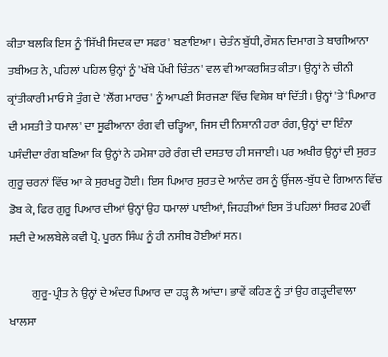ਕੀਤਾ ਬਲਕਿ ਇਸ ਨੂੰ 'ਸਿੱਖੀ ਸਿਦਕ ਦਾ ਸਫਰ' ਬਣਾਇਆ। ਚੇਤੰਨ ਬੁੱਧੀ, ਰੌਸ਼ਨ ਦਿਮਾਗ ਤੇ ਬਾਗੀਆਨਾ ਤਬੀਅਤ ਨੇ, ਪਹਿਲਾਂ ਪਹਿਲ ਉਨ੍ਹਾਂ ਨੂੰ 'ਖੱਬੇ ਪੱਖੀ ਚਿੰਤਨ' ਵਲ ਵੀ ਆਕਰਸ਼ਿਤ ਕੀਤਾ। ਉਨ੍ਹਾਂ ਨੇ ਚੀਨੀ ਕ੍ਰਾਂਤੀਕਾਰੀ ਮਾਓ ਸੇ ਤੁੰਗ ਦੇ 'ਲੌਂਗ ਮਾਰਚ' ਨੂੰ ਆਪਣੀ ਸਿਰਜਣਾ ਵਿੱਚ ਵਿਸ਼ੇਸ਼ ਥਾਂ ਦਿੱਤੀ। ਉਨ੍ਹਾਂ 'ਤੇ 'ਪਿਆਰ ਦੀ ਮਸਤੀ ਤੇ ਧਮਾਲ' ਦਾ ਸੂਫੀਆਨਾ ਰੰਗ ਵੀ ਚੜ੍ਹਿਆ, ਜਿਸ ਦੀ ਨਿਸ਼ਾਨੀ ਹਰਾ ਰੰਗ, ਉਨ੍ਹਾਂ ਦਾ ਇੰਨਾ ਪਸੰਦੀਦਾ ਰੰਗ ਬਣਿਆ ਕਿ ਉਨ੍ਹਾਂ ਨੇ ਹਮੇਸ਼ਾ ਹਰੇ ਰੰਗ ਦੀ ਦਸਤਾਰ ਹੀ ਸਜਾਈ। ਪਰ ਅਖੀਰ ਉਨ੍ਹਾਂ ਦੀ ਸੁਰਤ ਗੁਰੂ ਚਰਨਾਂ ਵਿੱਚ ਆ ਕੇ ਸੁਰਖਰੂ ਹੋਈ। ਇਸ ਪਿਆਰ ਸੁਰਤ ਦੇ ਆਨੰਦ ਰਸ ਨੂੰ ਉੱਜਲ-ਬੁੱਧ ਦੇ ਗਿਆਨ ਵਿੱਚ ਡੋਬ ਕੇ, ਫਿਰ ਗੁਰੂ ਪਿਆਰ ਦੀਆਂ ਉਨ੍ਹਾਂ ਉਹ ਧਮਾਲਾਂ ਪਾਈਆਂ, ਜਿਹੜੀਆਂ ਇਸ ਤੋਂ ਪਹਿਲਾਂ ਸਿਰਫ 20ਵੀਂ ਸਦੀ ਦੇ ਅਲਬੇਲੇ ਕਵੀ ਪ੍ਰੋ. ਪੂਰਨ ਸਿੰਘ ਨੂੰ ਹੀ ਨਸੀਬ ਹੋਈਆਂ ਸਨ।

          ਗੁਰੂ-ਪ੍ਰੀਤ ਨੇ ਉਨ੍ਹਾਂ ਦੇ ਅੰਦਰ ਪਿਆਰ ਦਾ ਹੜ੍ਹ ਲੈ ਆਂਦਾ। ਭਾਵੇਂ ਕਹਿਣ ਨੂੰ ਤਾਂ ਉਹ ਗੜ੍ਹਦੀਵਾਲਾ ਖਾਲਸਾ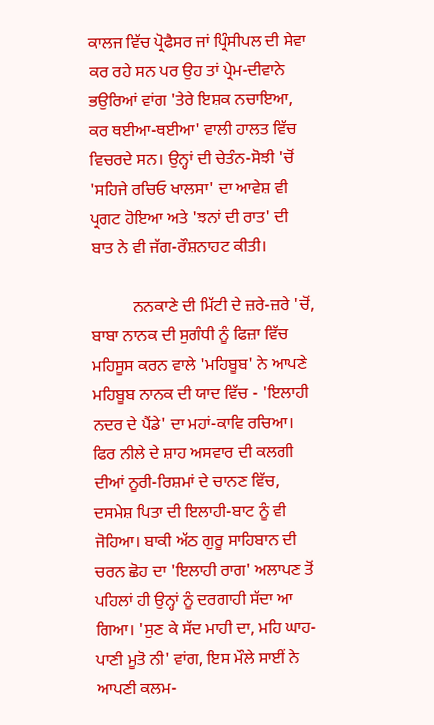ਕਾਲਜ ਵਿੱਚ ਪ੍ਰੋਫੈਸਰ ਜਾਂ ਪ੍ਰਿੰਸੀਪਲ ਦੀ ਸੇਵਾ ਕਰ ਰਹੇ ਸਨ ਪਰ ਉਹ ਤਾਂ ਪ੍ਰੇਮ-ਦੀਵਾਨੇ ਭਉਰਿਆਂ ਵਾਂਗ 'ਤੇਰੇ ਇਸ਼ਕ ਨਚਾਇਆ, ਕਰ ਥਈਆ-ਥਈਆ' ਵਾਲੀ ਹਾਲਤ ਵਿੱਚ ਵਿਚਰਦੇ ਸਨ। ਉਨ੍ਹਾਂ ਦੀ ਚੇਤੰਨ-ਸੋਝੀ 'ਚੋਂ 'ਸਹਿਜੇ ਰਚਿਓ ਖਾਲਸਾ' ਦਾ ਆਵੇਸ਼ ਵੀ ਪ੍ਰਗਟ ਹੋਇਆ ਅਤੇ 'ਝਨਾਂ ਦੀ ਰਾਤ' ਦੀ ਬਾਤ ਨੇ ਵੀ ਜੱਗ-ਰੌਸ਼ਨਾਹਟ ਕੀਤੀ।

          ਨਨਕਾਣੇ ਦੀ ਮਿੱਟੀ ਦੇ ਜ਼ਰੇ-ਜ਼ਰੇ 'ਚੋਂ, ਬਾਬਾ ਨਾਨਕ ਦੀ ਸੁਗੰਧੀ ਨੂੰ ਫਿਜ਼ਾ ਵਿੱਚ ਮਹਿਸੂਸ ਕਰਨ ਵਾਲੇ 'ਮਹਿਬੂਬ' ਨੇ ਆਪਣੇ ਮਹਿਬੂਬ ਨਾਨਕ ਦੀ ਯਾਦ ਵਿੱਚ - 'ਇਲਾਹੀ ਨਦਰ ਦੇ ਪੈਂਡੇ' ਦਾ ਮਹਾਂ-ਕਾਵਿ ਰਚਿਆ। ਫਿਰ ਨੀਲੇ ਦੇ ਸ਼ਾਹ ਅਸਵਾਰ ਦੀ ਕਲਗੀ ਦੀਆਂ ਨੂਰੀ-ਰਿਸ਼ਮਾਂ ਦੇ ਚਾਨਣ ਵਿੱਚ, ਦਸਮੇਸ਼ ਪਿਤਾ ਦੀ ਇਲਾਹੀ-ਬਾਟ ਨੂੰ ਵੀ ਜੋਹਿਆ। ਬਾਕੀ ਅੱਠ ਗੁਰੂ ਸਾਹਿਬਾਨ ਦੀ ਚਰਨ ਛੋਹ ਦਾ 'ਇਲਾਹੀ ਰਾਗ' ਅਲਾਪਣ ਤੋਂ ਪਹਿਲਾਂ ਹੀ ਉਨ੍ਹਾਂ ਨੂੰ ਦਰਗਾਹੀ ਸੱਦਾ ਆ ਗਿਆ। 'ਸੁਣ ਕੇ ਸੱਦ ਮਾਹੀ ਦਾ, ਮਹਿ ਘਾਹ-ਪਾਣੀ ਮੂਤੋ ਨੀ' ਵਾਂਗ, ਇਸ ਮੌਲੇ ਸਾਈਂ ਨੇ ਆਪਣੀ ਕਲਮ-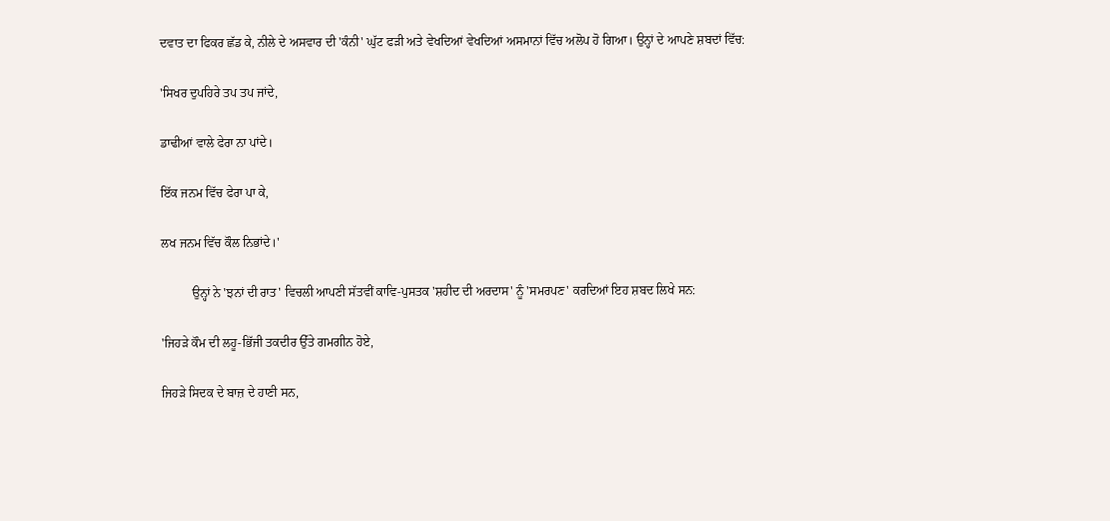ਦਵਾਤ ਦਾ ਫਿਕਰ ਛੱਡ ਕੇ, ਨੀਲੇ ਦੇ ਅਸਵਾਰ ਦੀ 'ਕੰਨੀ' ਘੁੱਟ ਫੜੀ ਅਤੇ ਵੇਖਦਿਆਂ ਵੇਖਦਿਆਂ ਅਸਮਾਨਾਂ ਵਿੱਚ ਅਲੋਪ ਹੋ ਗਿਆ। ਉਨ੍ਹਾਂ ਦੇ ਆਪਣੇ ਸ਼ਬਦਾਂ ਵਿੱਚ:

'ਸਿਖਰ ਦੁਪਹਿਰੇ ਤਪ ਤਪ ਜਾਂਦੇ,

ਡਾਢੀਆਂ ਵਾਲੇ ਫੇਰਾ ਨਾ ਪਾਂਦੇ।

ਇੱਕ ਜਨਮ ਵਿੱਚ ਫੇਰਾ ਪਾ ਕੇ,

ਲਖ ਜਨਮ ਵਿੱਚ ਕੌਲ ਨਿਭਾਂਦੇ।'

          ਉਨ੍ਹਾਂ ਨੇ 'ਝਨਾਂ ਦੀ ਰਾਤ' ਵਿਚਲੀ ਆਪਣੀ ਸੱਤਵੀਂ ਕਾਵਿ-ਪੁਸਤਕ 'ਸ਼ਹੀਦ ਦੀ ਅਰਦਾਸ' ਨੂੰ 'ਸਮਰਪਣ' ਕਰਦਿਆਂ ਇਹ ਸ਼ਬਦ ਲਿਖੇ ਸਨ:

'ਜਿਹੜੇ ਕੌਮ ਦੀ ਲਹੂ-ਭਿੱਜੀ ਤਕਦੀਰ ਉੱਤੇ ਗਮਗੀਨ ਹੋਏ,

ਜਿਹੜੇ ਸਿਦਕ ਦੇ ਬਾਜ਼ ਦੇ ਹਾਣੀ ਸਨ,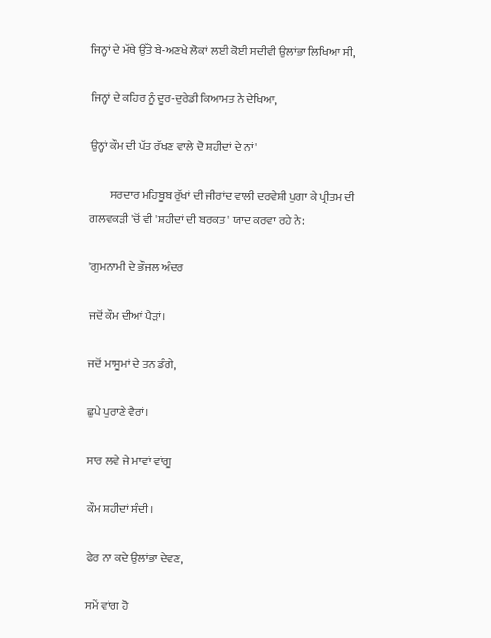ਜਿਨ੍ਹਾਂ ਦੇ ਮੱਥੇ ਉੱਤੇ ਬੇ-ਅਣਖੇ ਲੋਕਾਂ ਲਈ ਕੋਈ ਸਦੀਵੀ ਉਲਾਂਭਾ ਲਿਖਿਆ ਸੀ,

ਜਿਨ੍ਹਾਂ ਦੇ ਕਹਿਰ ਨੂੰ ਦੂਰ-ਦੁਰੇਡੀ ਕਿਆਮਤ ਨੇ ਦੇਖਿਆ,

ਉਨ੍ਹਾਂ ਕੌਮ ਦੀ ਪੱਤ ਰੱਖਣ ਵਾਲੇ ਦੋ ਸ਼ਹੀਦਾਂ ਦੇ ਨਾਂ'

         ਸਰਦਾਰ ਮਹਿਬੂਬ ਰੁੱਖਾਂ ਦੀ ਜੀਰਾਂਦ ਵਾਲੀ ਦਰਵੇਸ਼ੀ ਪੁਗਾ ਕੇ ਪ੍ਰੀਤਮ ਦੀ ਗਲਵਕੜੀ 'ਚੋਂ ਵੀ 'ਸ਼ਹੀਦਾਂ ਦੀ ਬਰਕਤ' ਯਾਦ ਕਰਵਾ ਰਹੇ ਨੇ:

'ਗੁਮਨਾਮੀ ਦੇ ਭੌਜਲ ਅੰਦਰ

ਜਦੋਂ ਕੌਮ ਦੀਆਂ ਪੈੜਾਂ।

ਜਦੋਂ ਮਾਸੂਮਾਂ ਦੇ ਤਨ ਡੰਗੇ,

ਛੁਪੇ ਪੁਰਾਣੇ ਵੈਰਾਂ।

ਸਾਰ ਲਵੇ ਜੇ ਮਾਵਾਂ ਵਾਂਗੂ

ਕੌਮ ਸ਼ਹੀਦਾਂ ਸੰਦੀ।

ਫੇਰ ਨਾ ਕਦੇ ਉਲਾਂਭਾ ਦੇਵਣ,

ਸਮੇਂ ਵਾਂਗ ਹੋ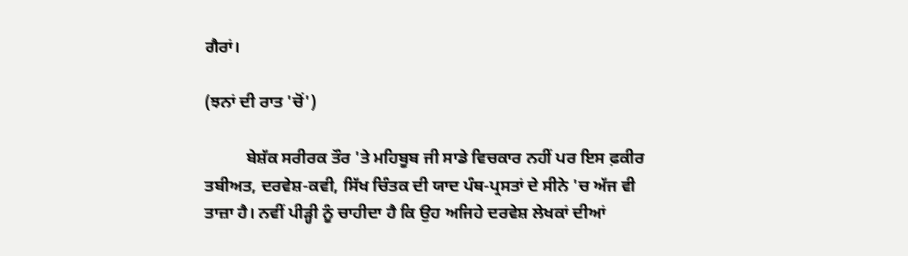ਗੈਰਾਂ।

(ਝਨਾਂ ਦੀ ਰਾਤ 'ਚੋਂ')

          ਬੇਸ਼ੱਕ ਸਰੀਰਕ ਤੌਰ 'ਤੇ ਮਹਿਬੂਬ ਜੀ ਸਾਡੇ ਵਿਚਕਾਰ ਨਹੀਂ ਪਰ ਇਸ ਫ਼ਕੀਰ ਤਬੀਅਤ, ਦਰਵੇਸ਼-ਕਵੀ, ਸਿੱਖ ਚਿੰਤਕ ਦੀ ਯਾਦ ਪੰਥ-ਪ੍ਰਸਤਾਂ ਦੇ ਸੀਨੇ 'ਚ ਅੱਜ ਵੀ ਤਾਜ਼ਾ ਹੈ। ਨਵੀਂ ਪੀੜ੍ਹੀ ਨੂੰ ਚਾਹੀਦਾ ਹੈ ਕਿ ਉਹ ਅਜਿਹੇ ਦਰਵੇਸ਼ ਲੇਖਕਾਂ ਦੀਆਂ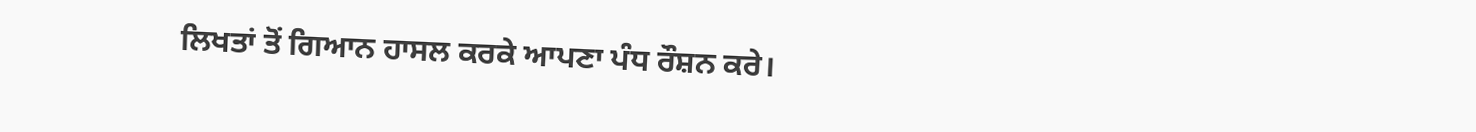ਲਿਖਤਾਂ ਤੋਂ ਗਿਆਨ ਹਾਸਲ ਕਰਕੇ ਆਪਣਾ ਪੰਧ ਰੌਸ਼ਨ ਕਰੇ।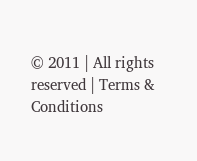© 2011 | All rights reserved | Terms & Conditions